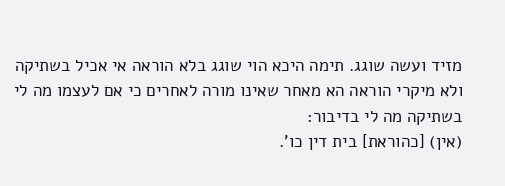מזיד ועשה שוגג. תימה היכא הוי שוגג בלא הוראה אי אכיל בשתיקה ולא מיקרי הוראה הא מאחר שאינו מורה לאחרים כי אם לעצמו מה לי בשתיקה מה לי בדיבור:
(אין) [כהוראת] בית דין כו'.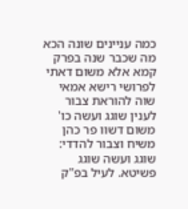כמה עניינים שונה הכא מה שכבר שנה בפרק קמא אלא משום דאתי לפרושי רישא אמאי שוה להוראת צבור לענין שוגג ועשה כו' משום דשוו פר כהן משיח וצבור להדדי:
שוגג ועשה שוגג פשיטא. לעיל בפ"ק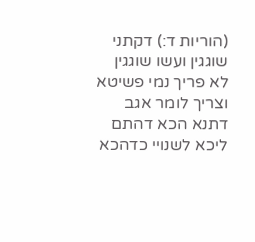(הוריות ד:) דקתני שוגגין ועשו שוגגין לא פריך נמי פשיטא וצריך לומר אגב דתנא הכא דהתם ליכא לשנויי כדהכא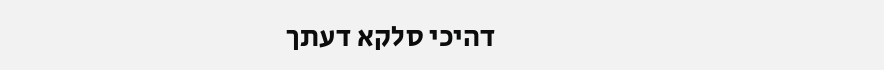דהיכי סלקא דעתך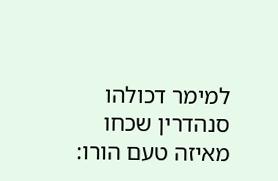למימר דכולהו סנהדרין שכחו מאיזה טעם הורו: